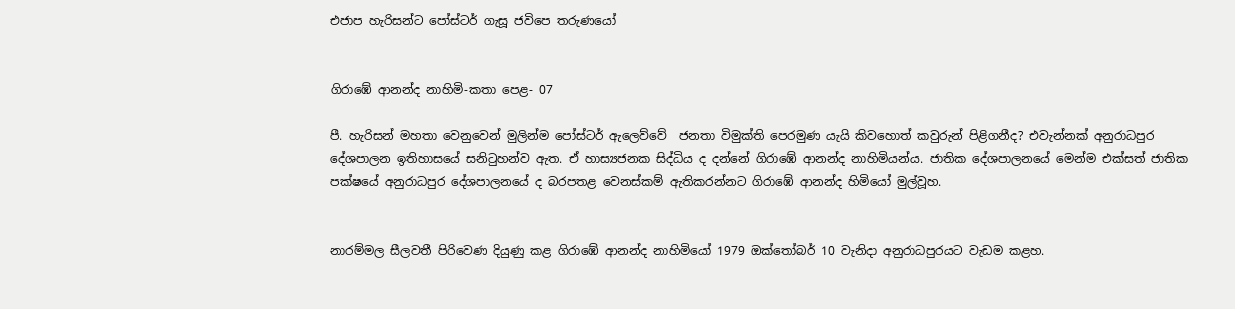එජාප හැරිසන්ට පෝස්ටර් ගැසූ ජවිපෙ තරුණයෝ


ගිරාඹේ ආනන්ද නාහිමි-කතා පෙළ- 07

පී. හැරිසන් මහතා වෙනුවෙන් මුලින්ම පෝස්ටර් ඇලෙව්වේ  ජනතා විමුක්ති පෙරමුණ යැයි කිවහොත් කවුරුන් පිළිගනීද? එවැන්නක් අනුරාධපුර දේශපාලන ඉතිහාසයේ සනිටුහන්ව ඇත. ඒ හාස්‍යජනක සිද්ධිය ද දන්නේ ගිරාඹේ ආනන්ද නාහිමියන්ය. ජාතික දේශපාලනයේ මෙන්ම එක්සත් ජාතික පක්ෂයේ අනුරාධපුර දේශපාලනයේ ද බරපතළ වෙනස්කම් ඇතිකරන්නට ගිරාඹේ ආනන්ද හිමියෝ මුල්වූහ.


නාරම්මල සීලවතී පිරිවෙණ දියුණු කළ ගිරාඹේ ආනන්ද නාහිමියෝ 1979 ඔක්තෝබර් 10 වැනිදා අනුරාධපුරයට වැඩම කළහ.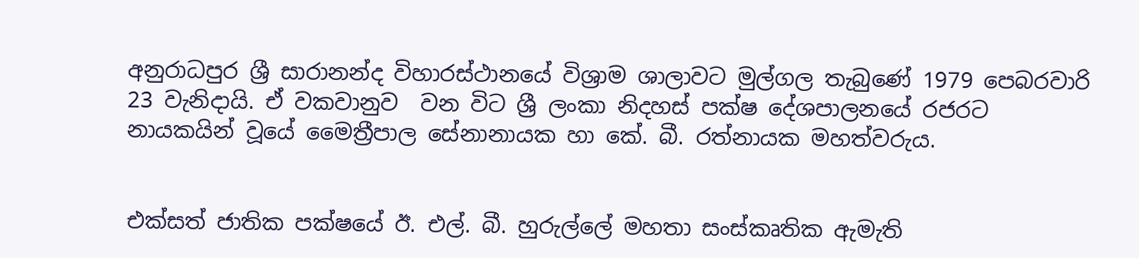අනුරාධපුර ශ්‍රී සාරානන්ද විහාරස්ථානයේ විශ්‍රාම ශාලාවට මුල්ගල තැබුණේ 1979 පෙබරවාරි 23 වැනිදායි. ඒ වකවානුව  වන විට ශ්‍රී ලංකා නිදහස් පක්ෂ දේශපාලනයේ රජරට නායකයින් වූයේ මෛත්‍රීපාල සේනානායක හා කේ. බී. රත්නායක මහත්වරුය.


එක්සත් ජාතික පක්ෂයේ ඊ. එල්. බී. හුරුල්ලේ මහතා සංස්කෘතික ඇමැති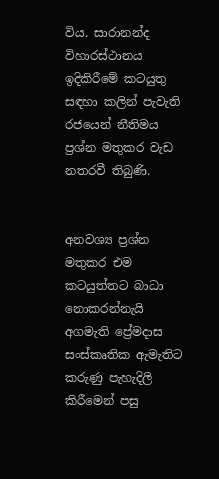විය. සාරානන්ද විහාරස්ථානය ඉදිකිරීමේ කටයුතු සඳහා කලින් පැවැති රජයෙන් නීතිමය ප්‍රශ්න මතුකර වැඩ නතරවී තිබුණි.


අනවශ්‍ය ප්‍රශ්න මතුකර එම කටයුත්තට බාධා නොකරන්නැයි අගමැති ප්‍රේමදාස සංස්කෘතික ඇමැතිට කරුණු පැහැදිලි කිරීමෙන් පසු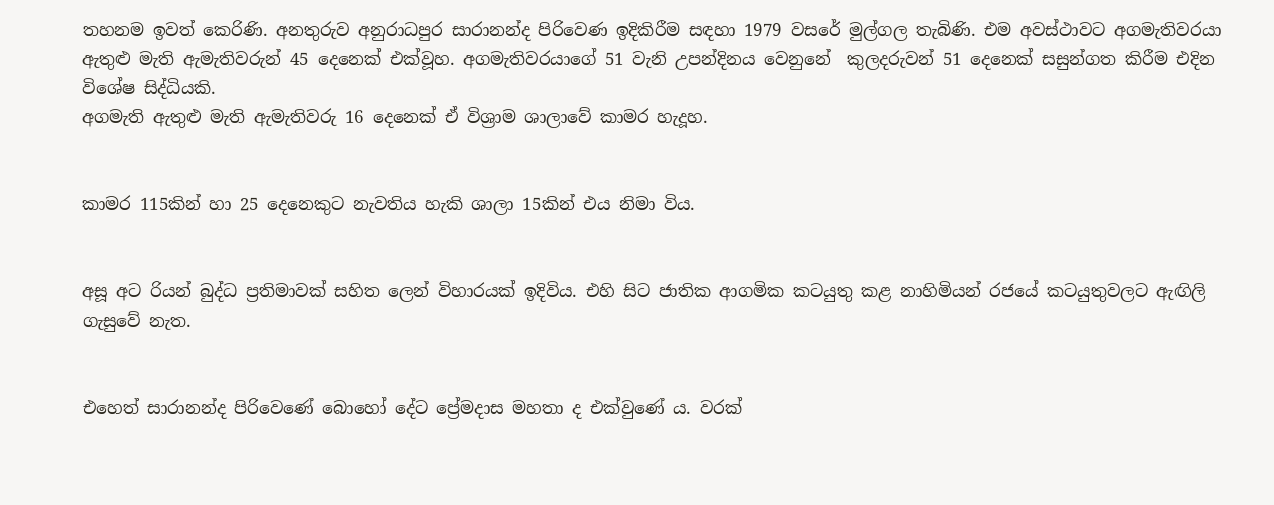තහනම ඉවත් කෙරිණි. අනතුරුව අනුරාධපුර සාරානන්ද පිරිවෙණ ඉදිකිරීම සඳහා 1979 වසරේ මුල්ගල තැබිණි. එම අවස්ථාවට අගමැතිවරයා ඇතුළු මැති ඇමැතිවරුන් 45 දෙනෙක් එක්වූහ. අගමැතිවරයාගේ 51 වැනි උපන්දිනය වෙනුනේ  කුලදරුවන් 51 දෙනෙක් සසුන්ගත කිරීම එදින විශේෂ සිද්ධියකි.
අගමැති ඇතුළු මැති ඇමැතිවරු 16 දෙනෙක් ඒ විශ්‍රාම ශාලාවේ කාමර හැදූහ.


කාමර 115කින් හා 25 දෙනෙකුට නැවතිය හැකි ශාලා 15කින් එය නිමා විය.


අසූ අට රියන් බුද්ධ ප්‍රතිමාවක් සහිත ලෙන් විහාරයක් ඉදිවිය. එහි සිට ජාතික ආගමික කටයුතු කළ නාහිමියන් රජයේ කටයුතුවලට ඇඟිලි ගැසුවේ නැත.


එහෙත් සාරානන්ද පිරිවෙණේ බොහෝ දේට ප්‍රේමදාස මහතා ද එක්වුණේ ය. වරක්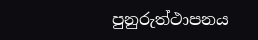පුනුරුත්ථාපනය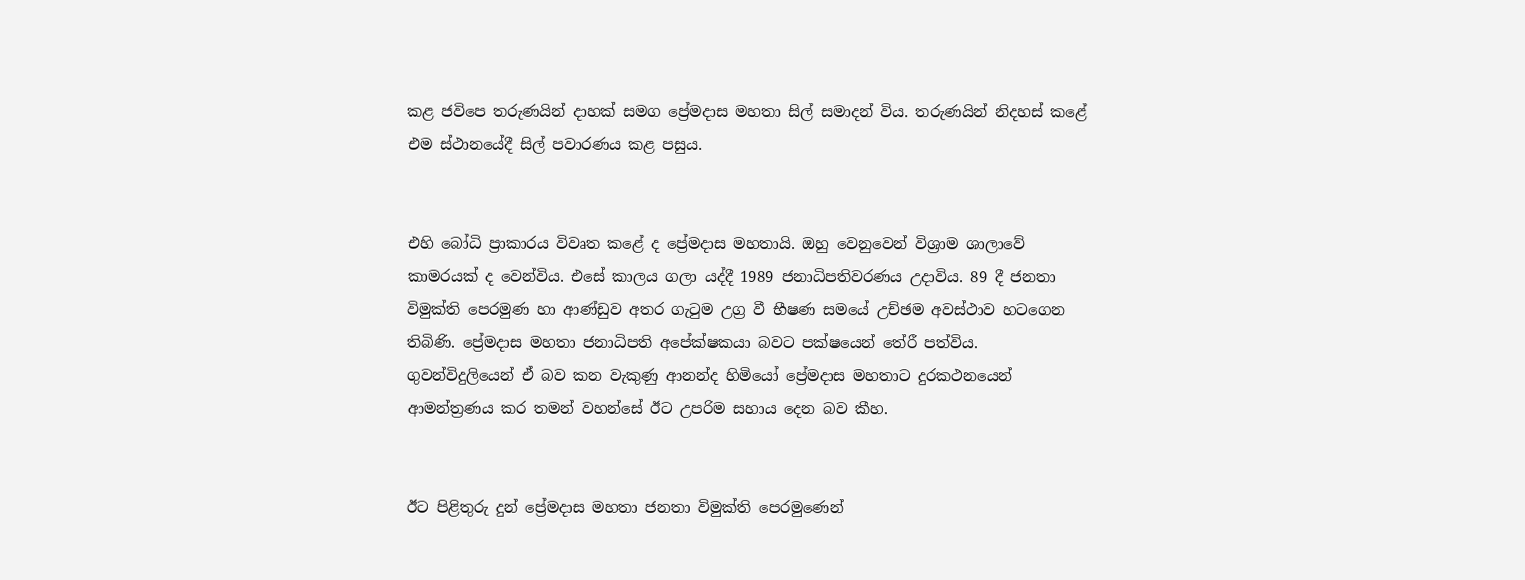කළ ජවිපෙ තරුණයින් දාහක් සමග ප්‍රේමදාස මහතා සිල් සමාදන් විය. තරුණයින් නිදහස් කළේ එම ස්ථානයේදී සිල් පවාරණය කළ පසුය.


එහි බෝධි ප්‍රාකාරය විවෘත කළේ ද ප්‍රේමදාස මහතායි. ඔහු වෙනුවෙන් විශ්‍රාම ශාලාවේ කාමරයක් ද වෙන්විය. එසේ කාලය ගලා යද්දී 1989 ජනාධිපතිවරණය උදාවිය. 89 දී ජනතා විමුක්ති පෙරමුණ හා ආණ්ඩුව අතර ගැටුම උග්‍ර වී භීෂණ සමයේ උච්ඡම අවස්ථාව හටගෙන තිබිණි. ප්‍රේමදාස මහතා ජනාධිපති අපේක්ෂකයා බවට පක්ෂයෙන් තේරී පත්විය. ගුවන්විදුලියෙන් ඒ බව කන වැකුණු ආනන්ද හිමියෝ ප්‍රේමදාස මහතාට දුරකථනයෙන් ආමන්ත්‍රණය කර තමන් වහන්සේ ඊට උපරිම සහාය දෙන බව කීහ.


ඊට පිළිතුරු දුන් ප්‍රේමදාස මහතා ජනතා විමුක්ති පෙරමුණෙන්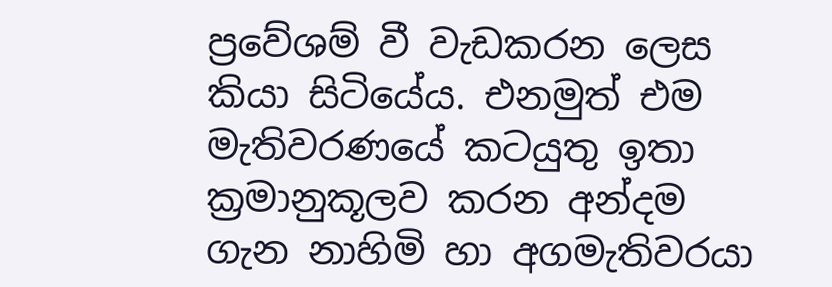ප්‍රවේශම් වී වැඩකරන ලෙස කියා සිටියේය. එනමුත් එම මැතිවරණයේ කටයුතු ඉතා ක්‍රමානුකූලව කරන අන්දම ගැන නාහිමි හා අගමැතිවරයා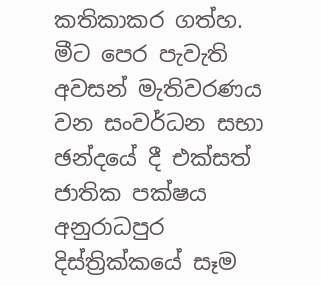කතිකාකර ගත්හ.
මීට පෙර පැවැති අවසන් මැතිවරණය වන සංවර්ධන සභා ඡන්දයේ දී එක්සත් ජාතික පක්ෂය අනුරාධපුර දිස්ත්‍රික්කයේ සෑම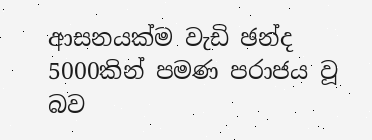ආසනයක්ම වැඩි ඡන්ද 5000කින් පමණ පරාජය වූ බව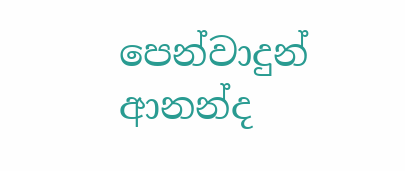පෙන්වාදුන් ආනන්ද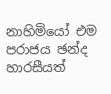නාහිමියෝ එම පරාජය ඡන්ද හාරසීයත්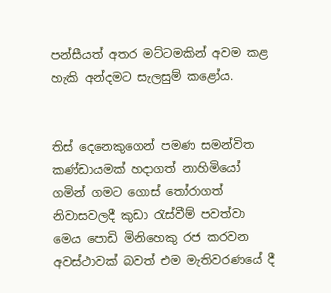පන්සීයත් අතර මට්ටමකින් අවම කළ හැකි අන්දමට සැලසුම් කළෝය.


තිස් දෙනෙකුගෙන් පමණ සමන්විත කණ්ඩායමක් හදාගත් නාහිමියෝ ගමින් ගමට ගොස් තෝරාගත් නිවාසවලදී කුඩා රැස්වීම් පවත්වා මෙය පොඩි මිනිහෙකු රජ කරවන අවස්ථාවක් බවත් එම මැතිවරණයේ දී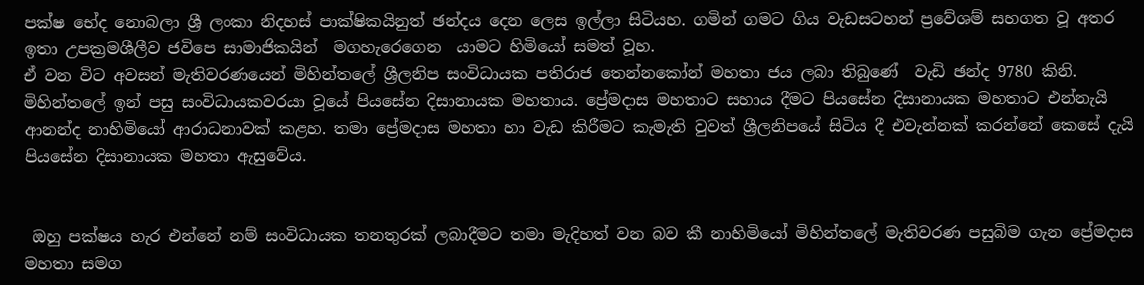පක්ෂ භේද නොබලා ශ්‍රී ලංකා නිදහස් පාක්ෂිකයිනුත් ඡන්දය දෙන ලෙස ඉල්ලා සිටියහ. ගමින් ගමට ගිය වැඩසටහන් ප්‍රවේශම් සහගත වූ අතර ඉතා උපක්‍රමශීලීව ජවිපෙ සාමාජිකයින්  මගහැරෙගෙන  යාමට හිමියෝ සමත් වූහ.
ඒ වන විට අවසන් මැතිවරණයෙන් මිහින්තලේ ශ්‍රීලනිප සංවිධායක පතිරාජ තෙන්නකෝන් මහතා ජය ලබා තිබුණේ  වැඩි ඡන්ද 9780 කිනි. මිහින්තලේ ඉන් පසු සංවිධායකවරයා වූයේ පියසේන දිසානායක මහතාය. ප්‍රේමදාස මහතාට සහාය දීමට පියසේන දිසානායක මහතාට එන්නැයි ආනන්ද නාහිමියෝ ආරාධනාවක් කළහ. තමා ප්‍රේමදාස මහතා හා වැඩ කිරීමට කැමැති වුවත් ශ්‍රීලනිපයේ සිටිය දී එවැන්නක් කරන්නේ කෙසේ දැයි පියසේන දිසානායක මහතා ඇසුවේය.


 ඔහු පක්ෂය හැර එන්නේ නම් සංවිධායක තනතුරක් ලබාදීමට තමා මැදිහත් වන බව කී නාහිමියෝ මිහින්තලේ මැතිවරණ පසුබිම ගැන ප්‍රේමදාස මහතා සමග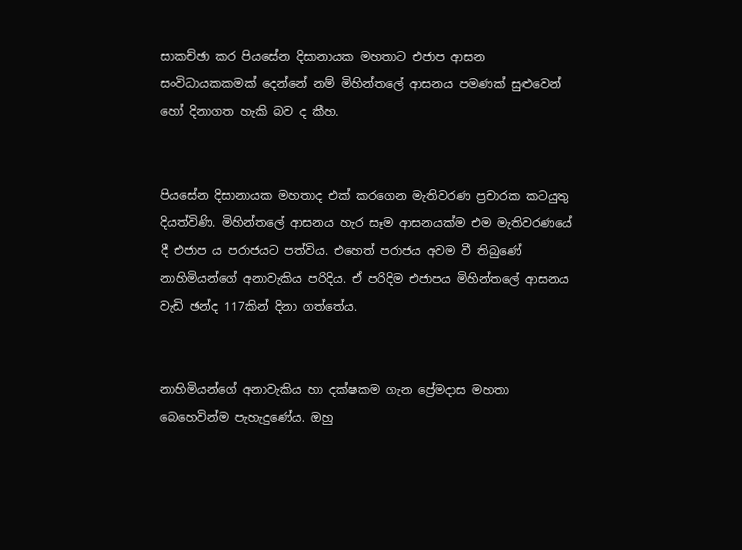සාකච්ඡා කර පියසේන දිසානායක මහතාට එජාප ආසන සංවිධායකකමක් දෙන්නේ නම් මිහින්තලේ ආසනය පමණක් සුළුවෙන් හෝ දිනාගත හැකි බව ද කීහ.


පියසේන දිසානායක මහතාද එක් කරගෙන මැතිවරණ ප්‍රචාරක කටයුතු දියත්විණි. මිහින්තලේ ආසනය හැර සෑම ආසනයක්ම එම මැතිවරණයේ දී එජාප ය පරාජයට පත්විය. එහෙත් පරාජය අවම වී තිබුණේ නාහිමියන්ගේ අනාවැකිය පරිදිය. ඒ පරිදිම එජාපය මිහින්තලේ ආසනය වැඩි ඡන්ද 117කින් දිනා ගත්තේය.


නාහිමියන්ගේ අනාවැකිය හා දක්ෂකම ගැන ප්‍රේමදාස මහතා බෙහෙවින්ම පැහැදුණේය. ඔහු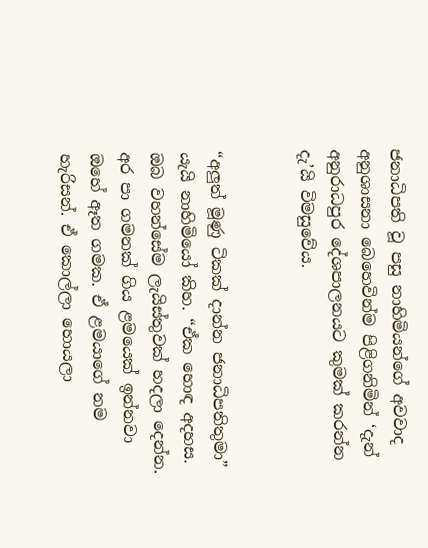ජනාධිපති වූ පසු නාහිමියන්ගේ අවවාද අනුශාසනා බෙහෙවින්ම පිළිගනිමින් ‘දැන් අනුරාධපුර දේශපාලනයට කුමක් කරන්න දැ’යි විමසුවේය.


“අලුත් මූණු ටිකක් දාන්න ජනාධිපතිතුමා” යැයි නාහිමියෝ කිහ. “ඒක හොඳ අදහස. ඔබ වහන්සේම ලැයිස්තුවක් හදලා දෙන්න. අර පා ගමනක් ගිය ළමයෙක් ඉන්නවා ඔහේ ඈත ගමක. ඒ ළමයාගේ නම හැරිසන්. ඒ කොල්ලා හොයලා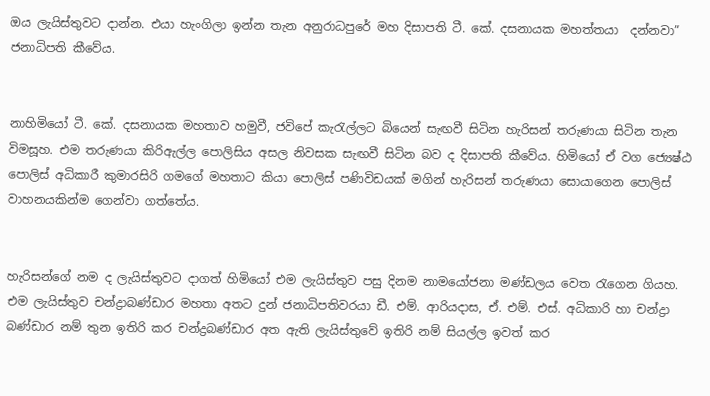ඔය ලැයිස්තුවට දාන්න. එයා හැංගිලා ඉන්න තැන අනුරාධපුරේ මහ දිසාපති ටී. කේ. දසනායක මහත්තයා  දන්නවා” ජනාධිපති කීවේය.


නාහිමියෝ ටී. කේ. දසනායක මහතාව හමුවී, ජවිපේ කැරැල්ලට බියෙන් සැඟවී සිටින හැරිසන් තරුණයා සිටින තැන විමසූහ. එම තරුණයා කිරිඇල්ල පොලිසිය අසල නිවසක සැඟවී සිටින බව ද දිසාපති කීවේය. හිමියෝ ඒ වග ජ්‍යෙෂ්ඨ පොලිස් අධිකාරී කුමාරසිරි ගමගේ මහතාට කියා පොලිස් පණිවිඩයක් මගින් හැරිසන් තරුණයා සොයාගෙන පොලිස් වාහනයකින්ම ගෙන්වා ගත්තේය.


හැරිසන්ගේ නම ද ලැයිස්තුවට දාගත් හිමියෝ එම ලැයිස්තුව පසු දිනම නාමයෝජනා මණ්ඩලය වෙත රැගෙන ගියහ. එම ලැයිස්තුව චන්ද්‍රාබණ්ඩාර මහතා අතට දුන් ජනාධිපතිවරයා ඩී. එම්. ආරියදාස, ඒ. එම්. එස්. අධිකාරි හා චන්ද්‍රා බණ්ඩාර නම් තුන ඉතිරි කර චන්ද්‍රබණ්ඩාර අත ඇති ලැයිස්තුවේ ඉතිරි නම් සියල්ල ඉවත් කර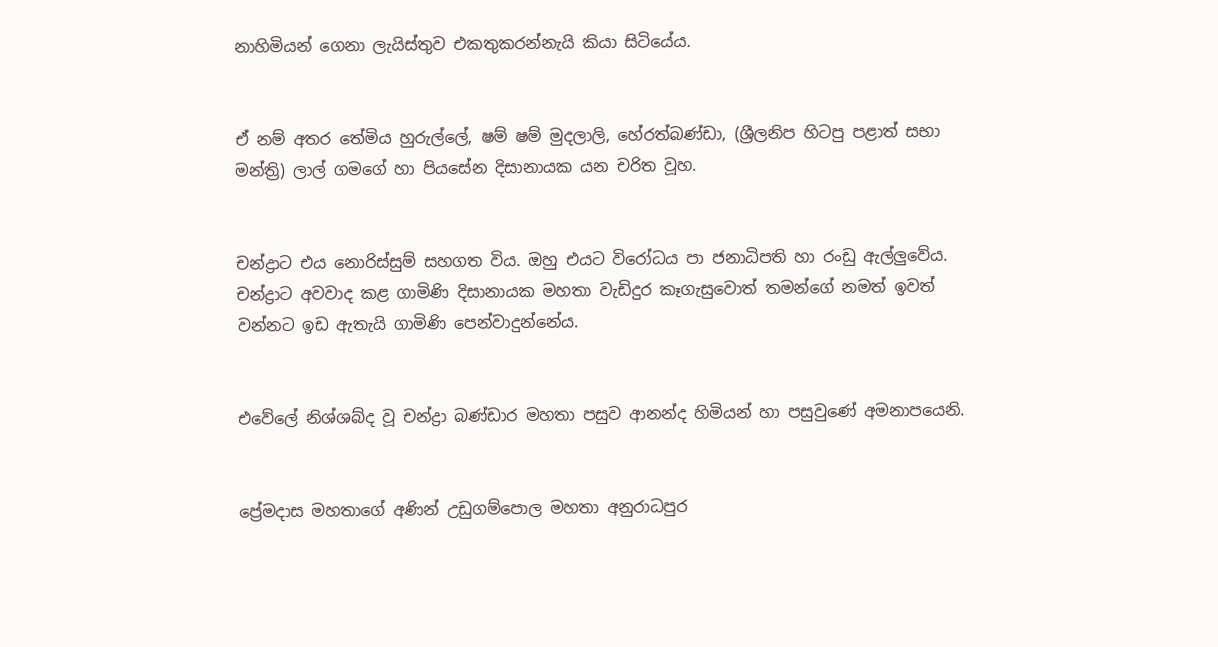නාහිමියන් ගෙනා ලැයිස්තුව එකතුකරන්නැයි කියා සිටියේය.


ඒ නම් අතර තේමිය හුරුල්ලේ, ෂම් ෂම් මුදලාලි, හේරත්බණ්ඩා, (ශ්‍රීලනිප හිටපු පළාත් සභා මන්ත්‍රි) ලාල් ගමගේ හා පියසේන දිසානායක යන චරිත වූහ.


චන්ද්‍රාට එය නොරිස්සුම් සහගත විය. ඔහු එයට විරෝධය පා ජනාධිපති හා රංඩු ඇල්ලුවේය. චන්ද්‍රාට අවවාද කළ ගාමිණි දිසානායක මහතා වැඩිදුර කෑගැසුවොත් තමන්ගේ නමත් ඉවත් වන්නට ඉඩ ඇතැයි ගාමිණි පෙන්වාදුන්නේය.


එවේලේ නිශ්ශබ්ද වූ චන්ද්‍රා බණ්ඩාර මහතා පසුව ආනන්ද හිමියන් හා පසුවුණේ අමනාපයෙනි.


ප්‍රේමදාස මහතාගේ අණින් උඩුගම්පොල මහතා අනුරාධපුර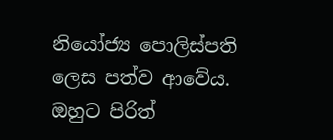නියෝජ්‍ය පොලිස්පති ලෙස පත්ව ආවේය. ඔහුට පිරිත්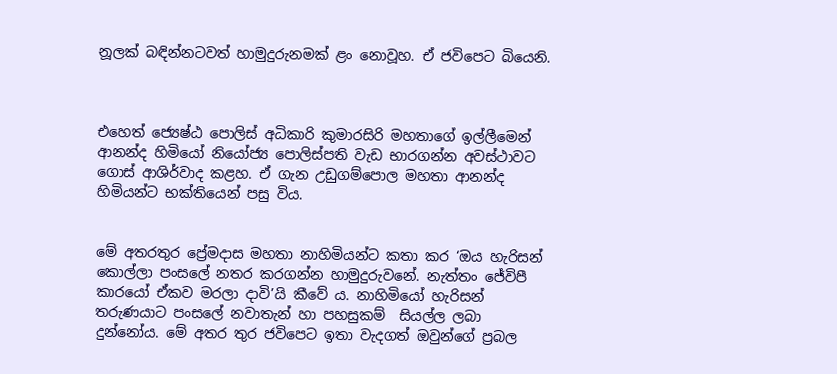නූලක් බඳින්නටවත් හාමුදුරුනමක් ළං නොවූහ. ඒ ජවිපෙට බියෙනි.



එහෙත් ජ්‍යෙෂ්ඨ පොලිස් අධිකාරි කුමාරසිරි මහතාගේ ඉල්ලීමෙන් ආනන්ද හිමියෝ නියෝජ්‍ය පොලිස්පති වැඩ භාරගන්න අවස්ථාවට ගොස් ආශිර්වාද කළහ. ඒ ගැන උඩුගම්පොල මහතා ආනන්ද හිමියන්ට භක්තියෙන් පසු විය.


මේ අතරතුර ප්‍රේමදාස මහතා නාහිමියන්ට කතා කර ‘ඔය හැරිසන් කොල්ලා පංසලේ නතර කරගන්න හාමුදුරුවනේ. නැත්තං ජේවිපී කාරයෝ ඒකව මරලා දාවි’යි කීවේ ය. නාහිමියෝ හැරිසන් තරුණයාට පංසලේ නවාතැන් හා පහසුකම්  සියල්ල ලබා දුන්නෝය. මේ අතර තුර ජවිපෙට ඉතා වැදගත් ඔවුන්ගේ ප්‍රබල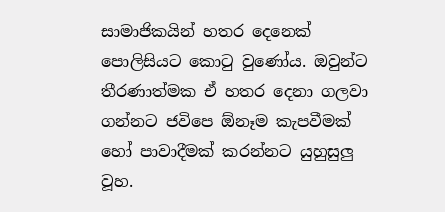සාමාජිකයින් හතර දෙනෙක් පොලිසියට කොටු වුණෝය. ඔවුන්ට තීරණාත්මක ඒ හතර දෙනා ගලවා ගන්නට ජවිපෙ ඕනෑම කැපවීමක් හෝ පාවාදීමක් කරන්නට යුහුසුලු වූහ.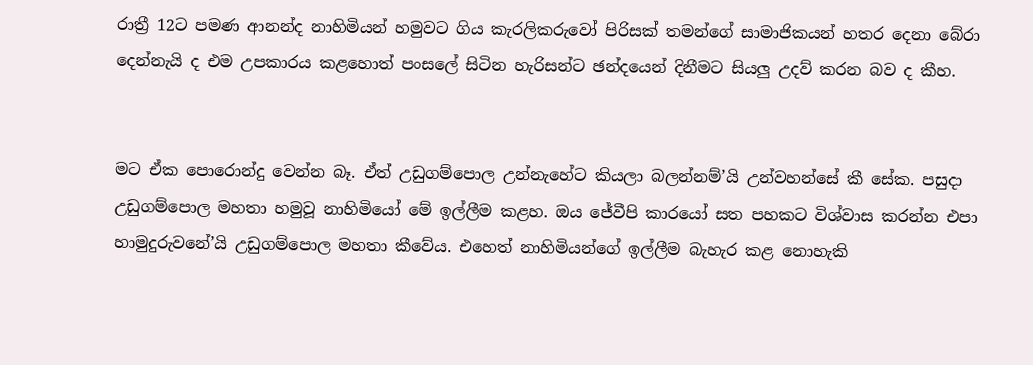රාත්‍රී 12ට පමණ ආනන්ද නාහිමියන් හමුවට ගිය කැරලිකරුවෝ පිරිසක් තමන්ගේ සාමාජිකයන් හතර දෙනා බේරා දෙන්නැයි ද එම උපකාරය කළහොත් පංසලේ සිටින හැරිසන්ට ඡන්දයෙන් දිනීමට සියලු උදව් කරන බව ද කීහ.


මට ඒක පොරොන්දු වෙන්න බෑ. ඒත් උඩුගම්පොල උන්නැහේට කියලා බලන්නම්’යි උන්වහන්සේ කී සේක. පසුදා උඩුගම්පොල මහතා හමුවූ නාහිමියෝ මේ ඉල්ලීම කළහ. ඔය ජේවීපි කාරයෝ සත පහකට විශ්වාස කරන්න එපා හාමුදුරුවනේ’යි උඩුගම්පොල මහතා කීවේය. එහෙත් නාහිමියන්ගේ ඉල්ලීම බැහැර කළ නොහැකි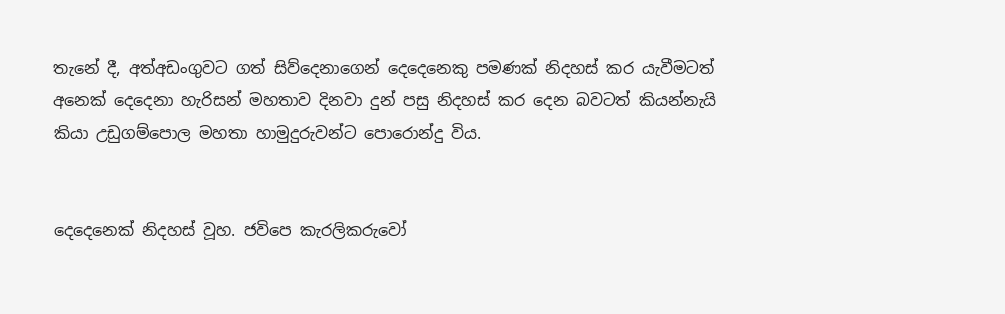තැනේ දී, අත්අඩංගුවට ගත් සිව්දෙනාගෙන් දෙදෙනෙකු පමණක් නිදහස් කර යැවීමටත් අනෙක් දෙදෙනා හැරිසන් මහතාව දිනවා දුන් පසු නිදහස් කර දෙන බවටත් කියන්නැයි කියා උඩුගම්පොල මහතා හාමුදුරුවන්ට පොරොන්දු විය.


දෙදෙනෙක් නිදහස් වූහ. ජවිපෙ කැරලිකරුවෝ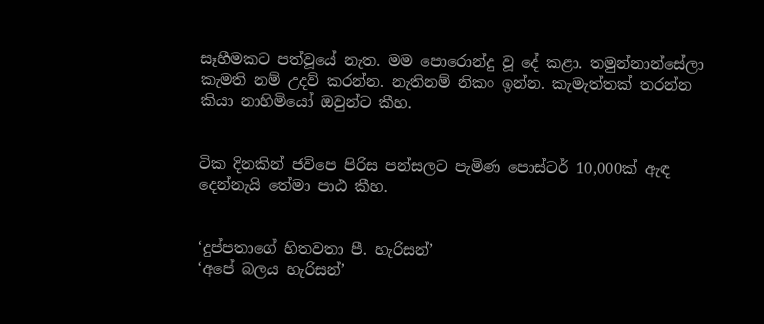සෑහීමකට පත්වූයේ නැත. මම පොරොන්දු වූ දේ කළා. තමුන්නාන්සේලා කැමති නම් උදව් කරන්න. නැතිනම් නිකං ඉන්න. කැමැත්තක් තරන්න කියා නාහිමියෝ ඔවුන්ට කීහ.


ටික දිනකින් ජවිපෙ පිරිස පන්සලට පැමිණ පොස්ටර් 10,000ක් ඇඳ දෙන්නැයි තේමා පාඨ කීහ.


‘දුප්පතාගේ හිතවතා පී. හැරිසන්’
‘අපේ බලය හැරිසන්’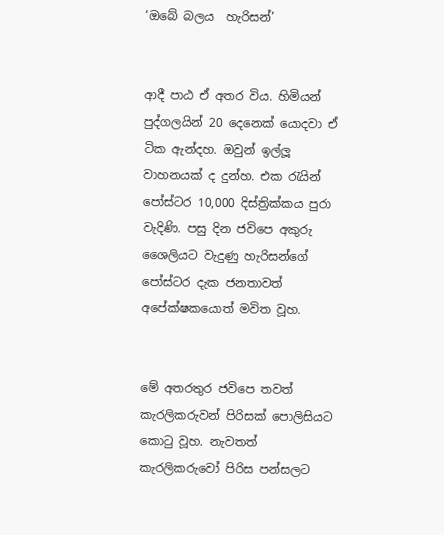‘ඔබේ බලය  හැරිසන්’


ආදී පාඨ ඒ අතර විය. හිමියන් පුද්ගලයින් 20 දෙනෙක් යොදවා ඒ ටික ඇන්දහ. ඔවුන් ඉල්ලූ වාහනයක් ද දුන්හ. එක රැයින් පෝස්ටර 10,000 දිස්ත්‍රික්කය පුරා වැදිණි. පසු දින ජවිපෙ අකුරු ශෛලියට වැදුණු හැරිසන්ගේ පෝස්ටර දැක ජනතාවත් අපේක්ෂකයොත් මවිත වූහ.


මේ අතරතුර ජවිපෙ තවත් කැරලිකරුවන් පිරිසක් පොලිසියට කොටු වූහ. නැවතත් කැරලිකරුවෝ පිරිස පන්සලට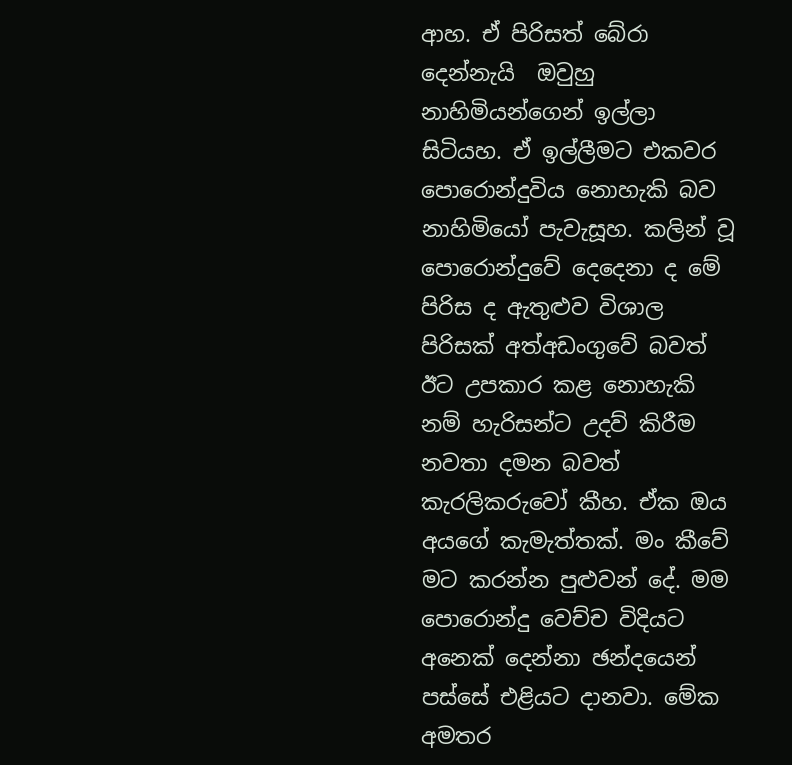ආහ. ඒ පිරිසත් බේරා දෙන්නැයි  ඔවුහු නාහිමියන්ගෙන් ඉල්ලා සිටියහ. ඒ ඉල්ලීමට එකවර පොරොන්දුවිය නොහැකි බව නාහිමියෝ පැවැසූහ. කලින් වූ පොරොන්දුවේ දෙදෙනා ද මේ පිරිස ද ඇතුළුව විශාල පිරිසක් අත්අඩංගුවේ බවත් ඊට උපකාර කළ නොහැකි නම් හැරිසන්ට උදව් කිරීම නවතා දමන බවත් කැරලිකරුවෝ කීහ. ඒක ඔය අයගේ කැමැත්තක්. මං කීවේ මට කරන්න පුළුවන් දේ. මම පොරොන්දු වෙච්ච විදියට අනෙක් දෙන්නා ඡන්දයෙන් පස්සේ එළියට දානවා. මේක අමතර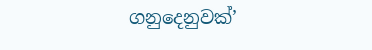ගනුදෙනුවක්’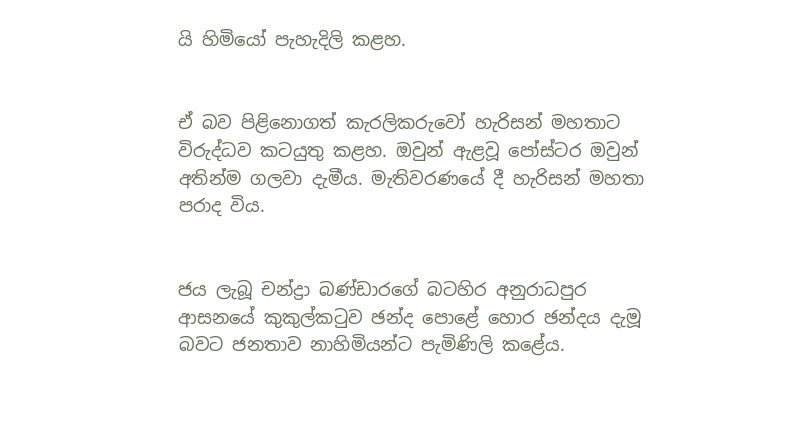යි හිමියෝ පැහැදිලි කළහ.


ඒ බව පිළිනොගත් කැරලිකරුවෝ හැරිසන් මහතාට විරුද්ධව කටයුතු කළහ. ඔවුන් ඇළවූ පෝස්ටර ඔවුන් අතින්ම ගලවා දැමීය. මැතිවරණයේ දී හැරිසන් මහතා පරාද විය.


ජය ලැබූ චන්ද්‍රා බණ්ඩාරගේ බටහිර අනුරාධපුර ආසනයේ කුකුල්කටුව ඡන්ද පොළේ හොර ඡන්දය දැමූ බවට ජනතාව නාහිමියන්ට පැමිණිලි කළේය.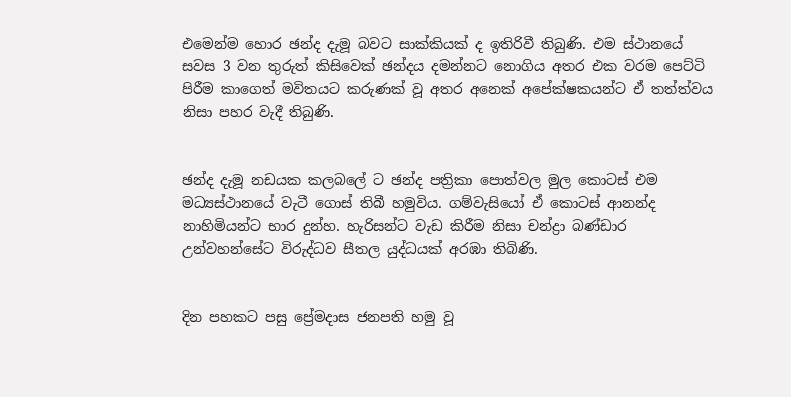එමෙන්ම හොර ඡන්ද දැමූ බවට සාක්කියක් ද ඉතිරිවී තිබුණි. එම ස්ථානයේ සවස 3 වන තුරුත් කිසිවෙක් ඡන්දය දමන්නට නොගිය අතර එක වරම පෙට්ටි පිරීම කාගෙත් මවිතයට කරුණක් වූ අතර අනෙක් අපේක්ෂකයන්ට ඒ තත්ත්වය නිසා පහර වැදී තිබුණි.


ඡන්ද දැමූ නඩයක කලබලේ ට ඡන්ද පත්‍රිකා පොත්වල මුල කොටස් එම මධ්‍යස්ථානයේ වැටී ගොස් තිබී හමුවිය. ගම්වැසියෝ ඒ කොටස් ආනන්ද නාහිමියන්ට භාර දුන්හ. හැරිසන්ට වැඩ කිරීම නිසා චන්ද්‍රා බණ්ඩාර උන්වහන්සේට විරුද්ධව සීතල යුද්ධයක් අරඹා තිබිණි.


දින පහකට පසු ප්‍රේමදාස ජනපති හමු වූ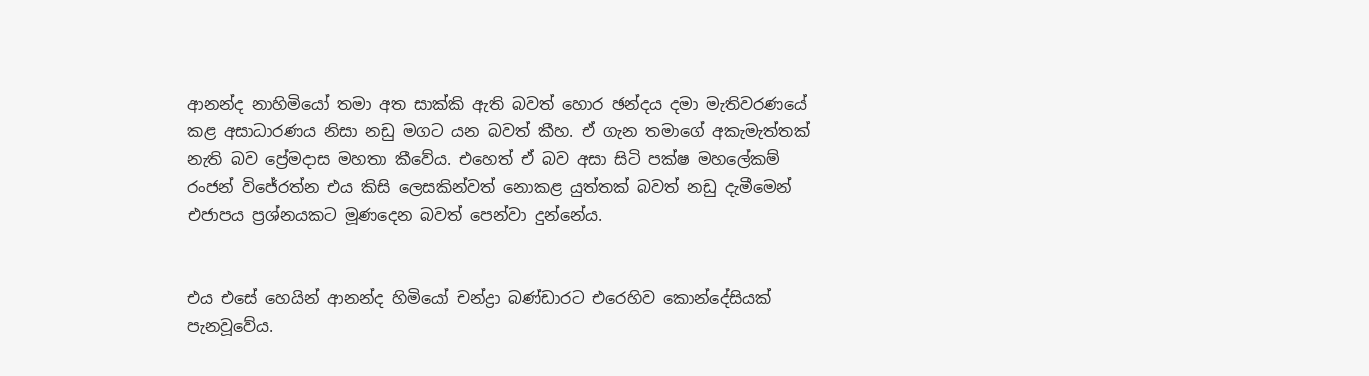ආනන්ද නාහිමියෝ තමා අත සාක්කි ඇති බවත් හොර ඡන්දය දමා මැතිවරණයේ කළ අසාධාරණය නිසා නඩු මගට යන බවත් කීහ. ඒ ගැන තමාගේ අකැමැත්තක් නැති බව ප්‍රේමදාස මහතා කීවේය. එහෙත් ඒ බව අසා සිටි පක්ෂ මහලේකම් රංජන් විජේරත්න එය කිසි ලෙසකින්වත් නොකළ යුත්තක් බවත් නඩු දැමීමෙන් එජාපය ප්‍රශ්නයකට මූණදෙන බවත් පෙන්වා දුන්නේය.


එය එසේ හෙයින් ආනන්ද හිමියෝ චන්ද්‍රා බණ්ඩාරට එරෙහිව කොන්දේසියක් පැනවූවේය.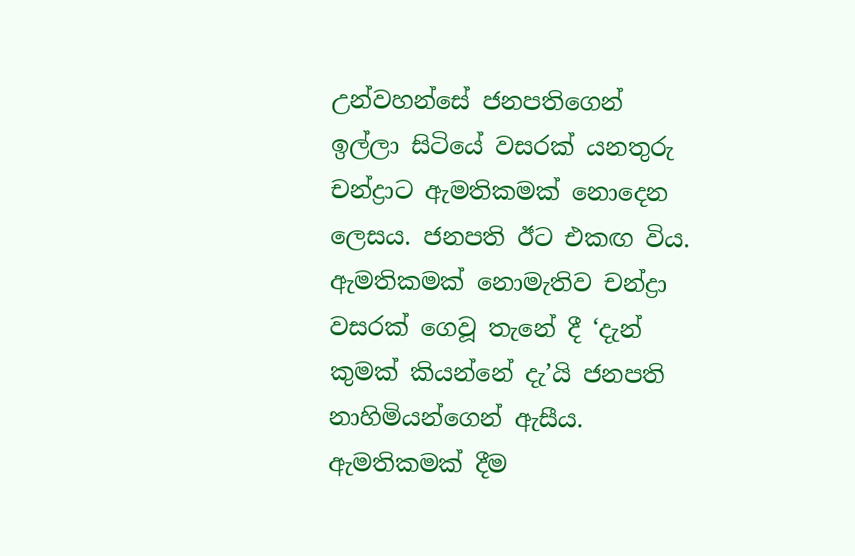උන්වහන්සේ ජනපතිගෙන් ඉල්ලා සිටියේ වසරක් යනතුරු චන්ද්‍රාට ඇමතිකමක් නොදෙන ලෙසය. ජනපති ඊට එකඟ විය. ඇමතිකමක් නොමැතිව චන්ද්‍රා වසරක් ගෙවූ තැනේ දී ‘දැන් කුමක් කියන්නේ දැ’යි ජනපති නාහිමියන්ගෙන් ඇසීය. ඇමතිකමක් දීම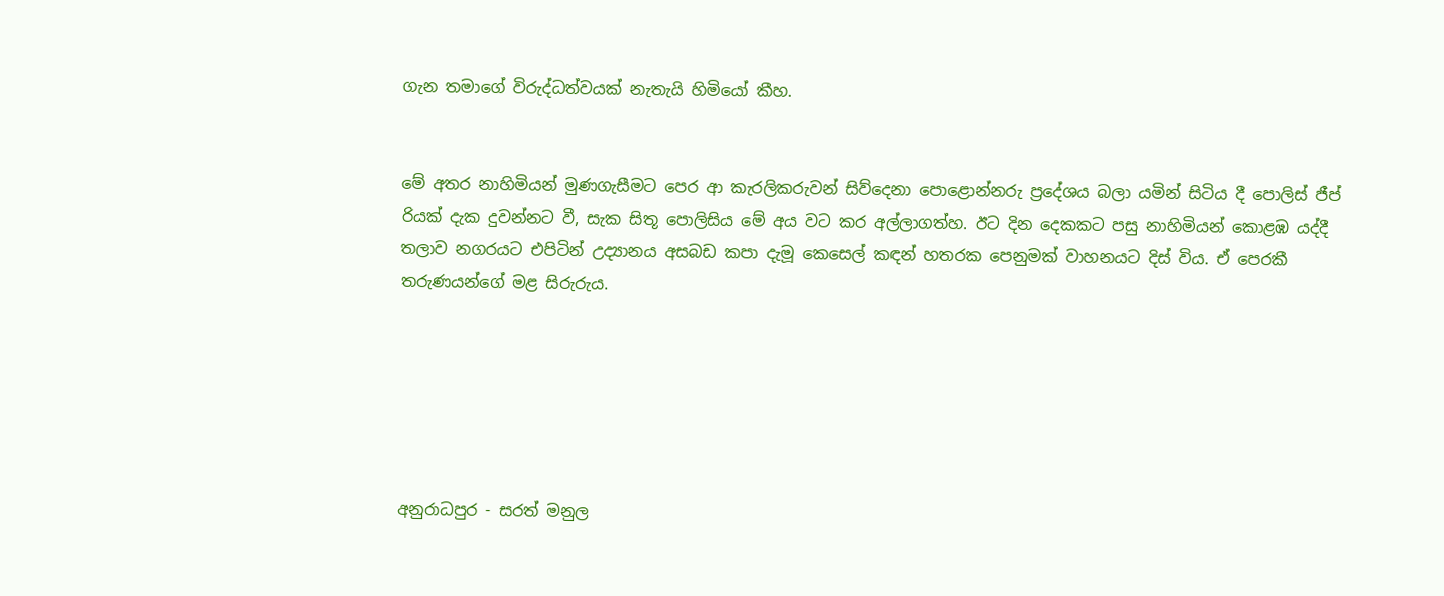ගැන තමාගේ විරුද්ධත්වයක් නැතැයි හිමියෝ කීහ.


මේ අතර නාහිමියන් මුණගැසීමට පෙර ආ කැරලිකරුවන් සිව්දෙනා පොළොන්නරු ප්‍රදේශය බලා යමින් සිටිය දී පොලිස් ජීප් රියක් දැක දුවන්නට වී, සැක සිතූ පොලිසිය මේ අය වට කර අල්ලාගත්හ. ඊට දින දෙකකට පසු නාහිමියන් කොළඹ යද්දී තලාව නගරයට එපිටින් උද්‍යානය අසබඩ කපා දැමූ කෙසෙල් කඳන් හතරක පෙනුමක් වාහනයට දිස් විය. ඒ පෙරකී තරුණයන්ගේ මළ සිරුරුය.






අනුරාධපුර - සරත් මනුල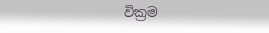වික්‍රම